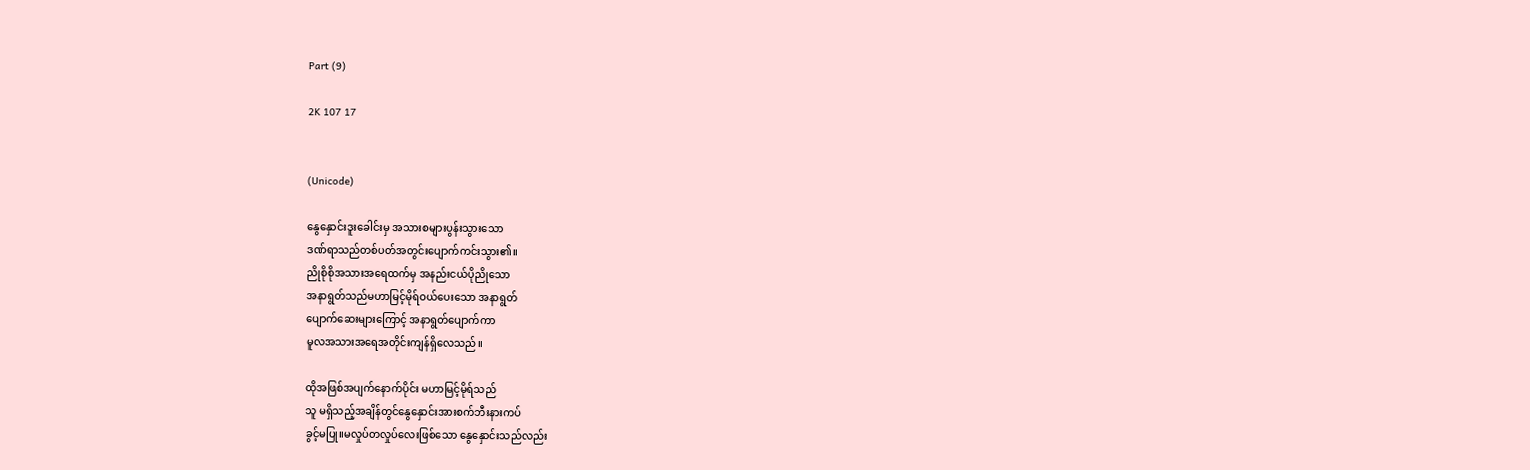Part (9)

2K 107 17


(Unicode)

နွေနှောင်းဒူးခေါင်းမှ အသားစများပွန်းသွားသော
ဒဏ်ရာသည်တစ်ပတ်အတွင်းပျောက်ကင်းသွား၏။
ညိုစိုစိုအသားအရေထက်မှ အနည်းငယ်ပိုညိုသော
အနာရွတ်သည်မဟာမြင့်မိုရ်ဝယ်ပေးသော အနာရွတ်
ပျောက်ဆေးများကြောင့် အနာရွတ်ပျောက်ကာ
မူလအသားအရေအတိုင်းကျန်ရှိလေသည်။

ထိုအဖြစ်အပျက်နောက်ပိုင်း မဟာမြင့်မိုရ်သည်
သူ မရှိသည့်အချိန်တွင်နွေနှောင်းအားစက်ဘီးနားကပ်
ခွင့်မပြု။မလှုပ်တလှုပ်လေးဖြစ်သော နွေနှောင်းသည်လည်း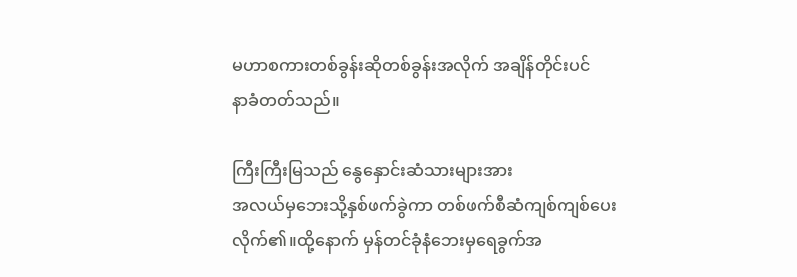မဟာစကားတစ်ခွန်းဆိုတစ်ခွန်းအလိုက် အချိန်တိုင်းပင်
နာခံတတ်သည်။

ကြီးကြီးမြသည် နွေနှောင်းဆံသားများအား
အလယ်မှဘေးသို့နှစ်ဖက်ခွဲကာ တစ်ဖက်စီဆံကျစ်ကျစ်ပေး
လိုက်၏။ထို့နောက် မှန်တင်ခုံနံဘေးမှရေခွက်အ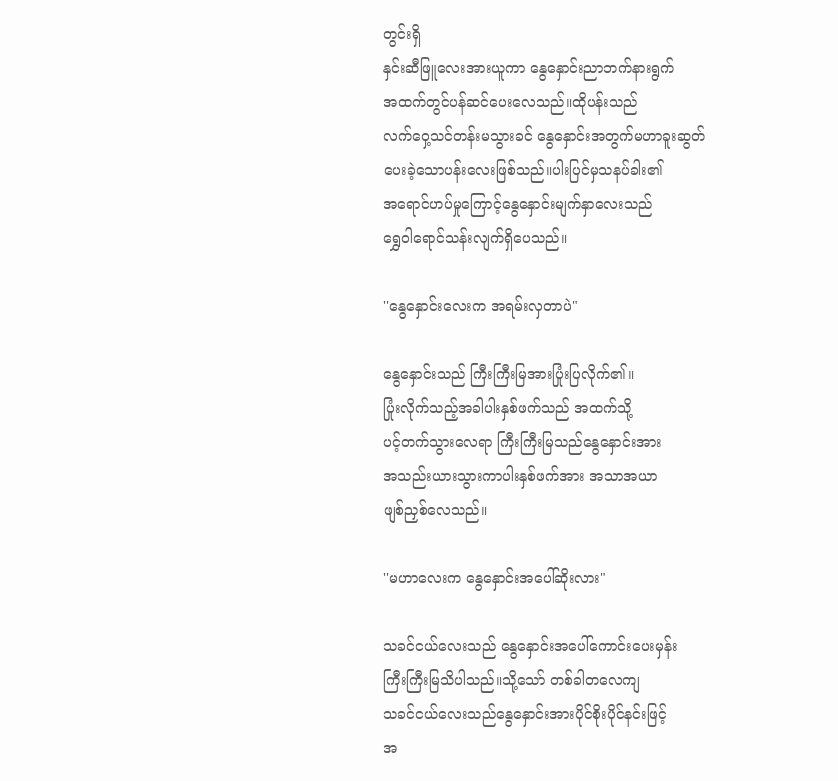တွင်းရှိ
နှင်းဆီဖြူလေးအားယူကာ နွေနှောင်းညာဘက်နားရွက်
အထက်တွင်ပန်ဆင်ပေးလေသည်။ထိုပန်းသည်
လက်ဝှေ့သင်တန်းမသွားခင် နွေနှောင်းအတွက်မဟာခူးဆွတ်
ပေးခဲ့သောပန်းလေးဖြစ်သည်။ပါးပြင်မှသနပ်ခါး၏
အရောင်ဟပ်မှုကြောင့်နွေနှောင်းမျက်နှာလေးသည်
ရွှေဝါရောင်သန်းလျက်ရှိပေသည်။

''နွေနှောင်းလေးက အရမ်းလှတာပဲ"

နွေနှောင်းသည် ကြီးကြီးမြအားပြုံးပြလိုက်၏။
ပြုံးလိုက်သည့်အခါပါးနှစ်ဖက်သည် အထက်သို့
ပင့်တက်သွားလေရာ ကြီးကြီးမြသည်နွေနှောင်းအား
အသည်းယားသွားကာပါးနှစ်ဖက်အား အသာအယာ
ဖျစ်ညှစ်လေသည်။

''မဟာလေးက နွေနှောင်းအပေါ်ဆိုးလား"

သခင်ငယ်လေးသည် နွေနှောင်းအပေါ်ကောင်းပေးမှန်း
ကြီးကြီးမြသိပါသည်။သို့သော် တစ်ခါတလေကျ
သခင်ငယ်လေးသည်နွေနှောင်းအားပိုင်စိုးပိုင်နင်းဖြင့်
အ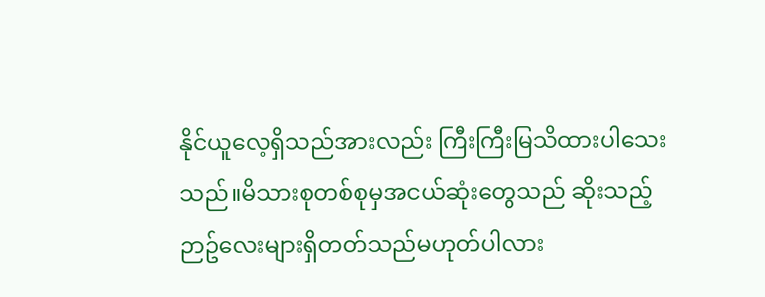နိုင်ယူလေ့ရှိသည်အားလည်း ကြီးကြီးမြသိထားပါသေး
သည်။မိသားစုတစ်စုမှအငယ်ဆုံးတွေသည် ဆိုးသည့်
ဉာဥ်လေးများရှိတတ်သည်မဟုတ်ပါလား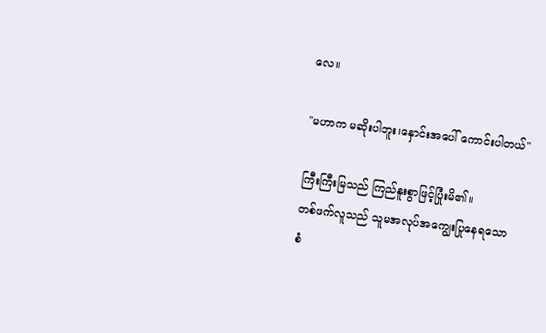လေ။

''မဟာက မဆိုးပါဘူး၊နှောင်းအပေါ် ကောင်းပါတယ်"

ကြီးကြီးမြသည် ကြည်နူးစွာဖြင့်ပြုံးမိ၏။
တစ်ဖက်လူသည် သူမအလုပ်အကျွေးပြုနေရသော
စံ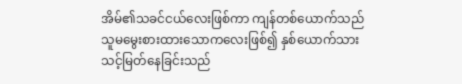အိမ်၏သခင်ငယ်လေးဖြစ်ကာ ကျန်တစ်ယောက်သည်
သူမမွေးစားထားသောကလေးဖြစ်၍ နှစ်ယောက်သား
သင့်မြတ်နေခြင်းသည်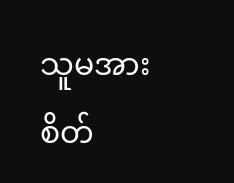သူမအားစိတ်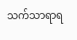သက်သာရာရ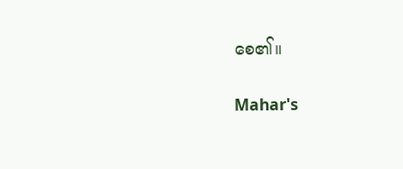စေ၏။

Mahar's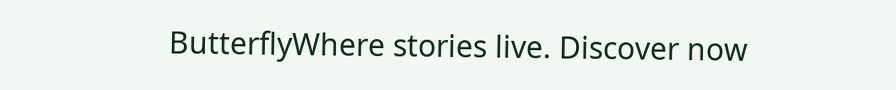ButterflyWhere stories live. Discover now